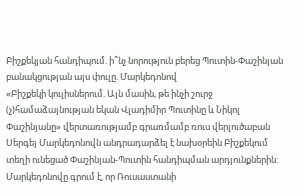Բիշքեկյան հանդիպում. ի՞նչ նորություն բերեց Պուտին-Փաշինյան բանակցության այս փուլը. Մարկեդոնով
«Բիշքեկի կուլիսներում. Այն մասին, թե ինչի շուրջ (չ)համաձայնության եկան Վլադիմիր Պուտինը և Նիկոլ Փաշինյանը» վերտառությամբ գրառմամբ ռուս վերլուծաբան Սերգեյ Մարկեդոնովն անդրադարձել է նախօրեին Բիշքեկում տեղի ունեցած Փաշինյան-Պուտին հանդիպման արդյունքներին:
Մարկեդոնովը գրում է, որ Ռուսաստանի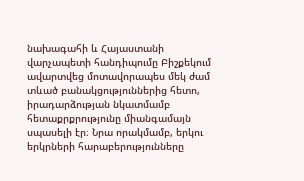նախագահի և Հայաստանի վարչապետի հանդիպումը Բիշքեկում ավարտվեց մոտավորապես մեկ ժամ տևած բանակցություններից հետո, իրադարձության նկատմամբ հետաքրքրությունը միանգամայն սպասելի էր։ Նրա որակմամբ, երկու երկրների հարաբերությունները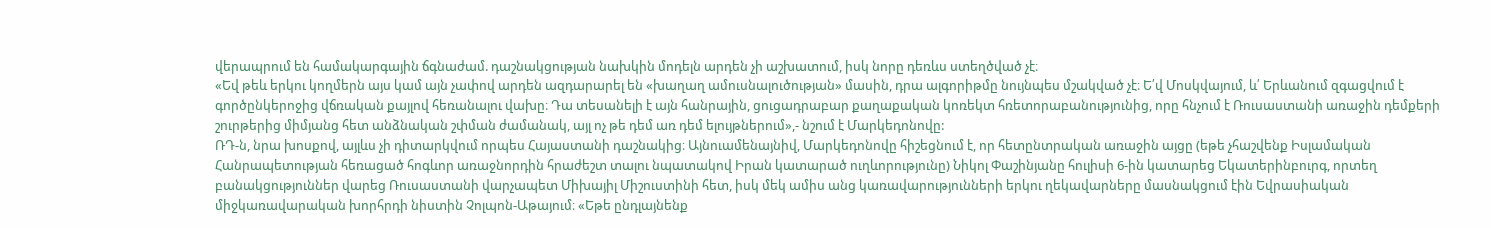վերապրում են համակարգային ճգնաժամ. դաշնակցության նախկին մոդելն արդեն չի աշխատում, իսկ նորը դեռևս ստեղծված չէ։
«Եվ թեև երկու կողմերն այս կամ այն չափով արդեն ազդարարել են «խաղաղ ամուսնալուծության» մասին, դրա ալգորիթմը նույնպես մշակված չէ։ Ե՛վ Մոսկվայում, և՛ Երևանում զգացվում է գործընկերոջից վճռական քայլով հեռանալու վախը։ Դա տեսանելի է այն հանրային, ցուցադրաբար քաղաքական կոռեկտ հռետորաբանությունից, որը հնչում է Ռուսաստանի առաջին դեմքերի շուրթերից միմյանց հետ անձնական շփման ժամանակ, այլ ոչ թե դեմ առ դեմ ելույթներում»,- նշում է Մարկեդոնովը:
ՌԴ-ն, նրա խոսքով, այլևս չի դիտարկվում որպես Հայաստանի դաշնակից։ Այնուամենայնիվ, Մարկեդոնովը հիշեցնում է, որ հետընտրական առաջին այցը (եթե չհաշվենք Իսլամական Հանրապետության հեռացած հոգևոր առաջնորդին հրաժեշտ տալու նպատակով Իրան կատարած ուղևորությունը) Նիկոլ Փաշինյանը հուլիսի 6-ին կատարեց Եկատերինբուրգ, որտեղ բանակցություններ վարեց Ռուսաստանի վարչապետ Միխայիլ Միշուստինի հետ, իսկ մեկ ամիս անց կառավարությունների երկու ղեկավարները մասնակցում էին Եվրասիական միջկառավարական խորհրդի նիստին Չոլպոն-Աթայում։ «Եթե ընդլայնենք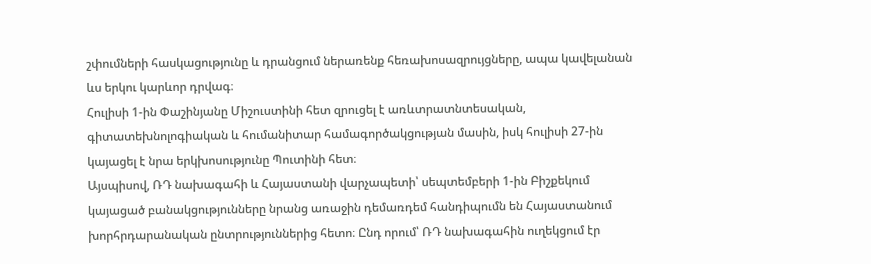շփումների հասկացությունը և դրանցում ներառենք հեռախոսազրույցները, ապա կավելանան ևս երկու կարևոր դրվագ։
Հուլիսի 1-ին Փաշինյանը Միշուստինի հետ զրուցել է առևտրատնտեսական, գիտատեխնոլոգիական և հումանիտար համագործակցության մասին, իսկ հուլիսի 27-ին կայացել է նրա երկխոսությունը Պուտինի հետ։
Այսպիսով, ՌԴ նախագահի և Հայաստանի վարչապետի՝ սեպտեմբերի 1-ին Բիշքեկում կայացած բանակցությունները նրանց առաջին դեմառդեմ հանդիպումն են Հայաստանում խորհրդարանական ընտրություններից հետո։ Ընդ որում՝ ՌԴ նախագահին ուղեկցում էր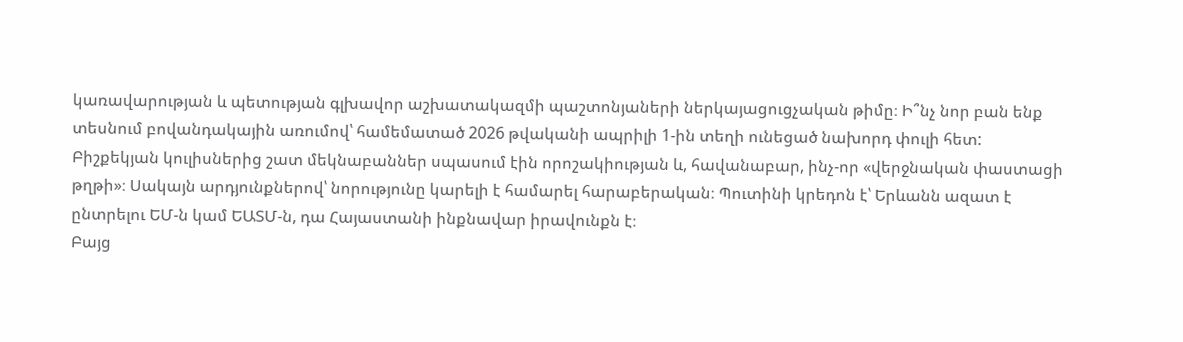կառավարության և պետության գլխավոր աշխատակազմի պաշտոնյաների ներկայացուցչական թիմը։ Ի՞նչ նոր բան ենք տեսնում բովանդակային առումով՝ համեմատած 2026 թվականի ապրիլի 1-ին տեղի ունեցած նախորդ փուլի հետ:
Բիշքեկյան կուլիսներից շատ մեկնաբաններ սպասում էին որոշակիության և, հավանաբար, ինչ-որ «վերջնական փաստացի թղթի»։ Սակայն արդյունքներով՝ նորությունը կարելի է համարել հարաբերական։ Պուտինի կրեդոն է՝ Երևանն ազատ է ընտրելու ԵՄ-ն կամ ԵԱՏՄ-ն, դա Հայաստանի ինքնավար իրավունքն է։
Բայց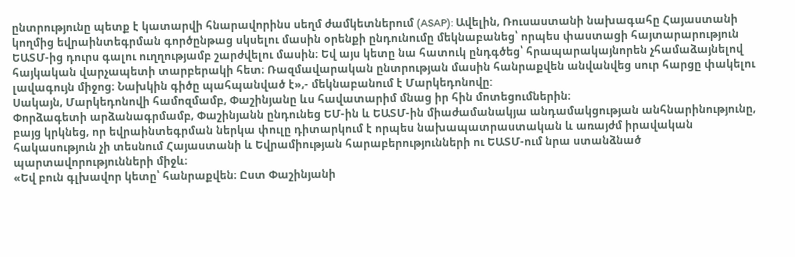ընտրությունը պետք է կատարվի հնարավորինս սեղմ ժամկետներում (ASAP): Ավելին, Ռուսաստանի նախագահը Հայաստանի կողմից եվրաինտեգրման գործընթաց սկսելու մասին օրենքի ընդունումը մեկնաբանեց՝ որպես փաստացի հայտարարություն ԵԱՏՄ-ից դուրս գալու ուղղությամբ շարժվելու մասին։ Եվ այս կետը նա հատուկ ընդգծեց՝ հրապարակայնորեն չհամաձայնելով հայկական վարչապետի տարբերակի հետ։ Ռազմավարական ընտրության մասին հանրաքվեն անվանվեց սուր հարցը փակելու լավագույն միջոց։ Նախկին գիծը պահպանված է»,- մեկնաբանում է Մարկեդոնովը:
Սակայն, Մարկեդոնովի համոզմամբ, Փաշինյանը ևս հավատարիմ մնաց իր հին մոտեցումներին։
Փորձագետի արձանագրմամբ, Փաշինյանն ընդունեց ԵՄ-ին և ԵԱՏՄ-ին միաժամանակյա անդամակցության անհնարինությունը, բայց կրկնեց, որ եվրաինտեգրման ներկա փուլը դիտարկում է որպես նախապատրաստական և առայժմ իրավական հակասություն չի տեսնում Հայաստանի և Եվրամիության հարաբերությունների ու ԵԱՏՄ-ում նրա ստանձնած պարտավորությունների միջև։
«Եվ բուն գլխավոր կետը՝ հանրաքվեն։ Ըստ Փաշինյանի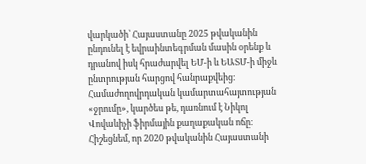վարկածի՝ Հայաստանը 2025 թվականին ընդունել է եվրաինտեգրման մասին օրենք և դրանով իսկ հրաժարվել ԵՄ-ի և ԵԱՏՄ-ի միջև ընտրության հարցով հանրաքվեից։ Համաժողովրդական կամարտահայտության «ջրումը», կարծես թե, դառնում է Նիկոլ Վովաևիչի ֆիրմային քաղաքական ոճը։
Հիշեցնեմ, որ 2020 թվականին Հայաստանի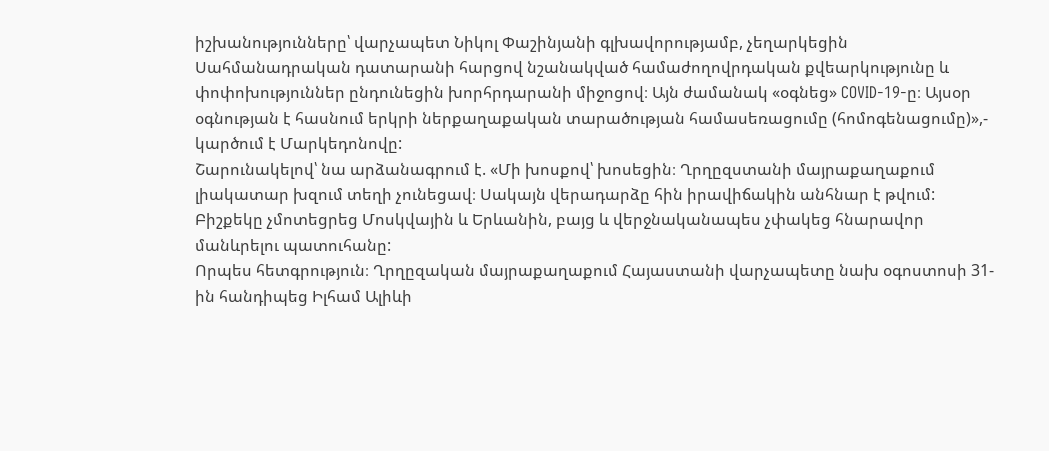իշխանությունները՝ վարչապետ Նիկոլ Փաշինյանի գլխավորությամբ, չեղարկեցին Սահմանադրական դատարանի հարցով նշանակված համաժողովրդական քվեարկությունը և փոփոխություններ ընդունեցին խորհրդարանի միջոցով։ Այն ժամանակ «օգնեց» COVID-19-ը։ Այսօր օգնության է հասնում երկրի ներքաղաքական տարածության համասեռացումը (հոմոգենացումը)»,- կարծում է Մարկեդոնովը:
Շարունակելով՝ նա արձանագրում է. «Մի խոսքով՝ խոսեցին։ Ղրղըզստանի մայրաքաղաքում լիակատար խզում տեղի չունեցավ։ Սակայն վերադարձը հին իրավիճակին անհնար է թվում: Բիշքեկը չմոտեցրեց Մոսկվային և Երևանին, բայց և վերջնականապես չփակեց հնարավոր մանևրելու պատուհանը:
Որպես հետգրություն։ Ղրղըզական մայրաքաղաքում Հայաստանի վարչապետը նախ օգոստոսի 31-ին հանդիպեց Իլհամ Ալիևի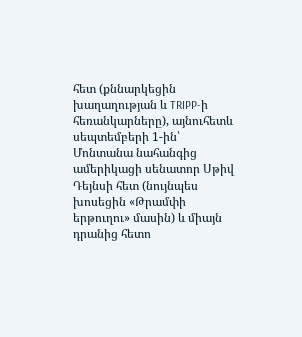հետ (քննարկեցին խաղաղության և TRIPP-ի հեռանկարները), այնուհետև սեպտեմբերի 1-ին՝ Մոնտանա նահանգից ամերիկացի սենատոր Սթիվ Դեյնսի հետ (նույնպես խոսեցին «Թրամփի երթուղու» մասին) և միայն դրանից հետո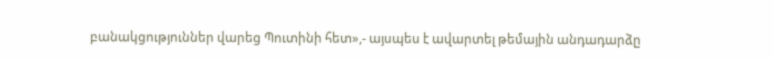բանակցություններ վարեց Պուտինի հետ»,- այսպես է ավարտել թեմային անդադարձը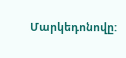Մարկեդոնովը: